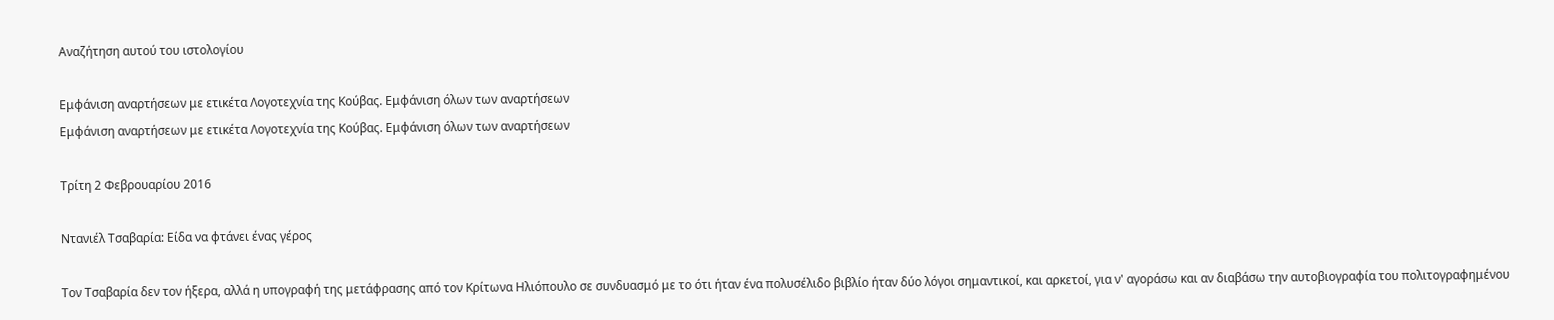Αναζήτηση αυτού του ιστολογίου

Εμφάνιση αναρτήσεων με ετικέτα Λογοτεχνία της Κούβας. Εμφάνιση όλων των αναρτήσεων
Εμφάνιση αναρτήσεων με ετικέτα Λογοτεχνία της Κούβας. Εμφάνιση όλων των αναρτήσεων

Τρίτη 2 Φεβρουαρίου 2016

Ντανιέλ Τσαβαρία: Είδα να φτάνει ένας γέρος

Τον Τσαβαρία δεν τον ήξερα, αλλά η υπογραφή της μετάφρασης από τον Κρίτωνα Ηλιόπουλο σε συνδυασμό με το ότι ήταν ένα πολυσέλιδο βιβλίο ήταν δύο λόγοι σημαντικοί, και αρκετοί, για ν' αγοράσω και αν διαβάσω την αυτοβιογραφία του πολιτογραφημένου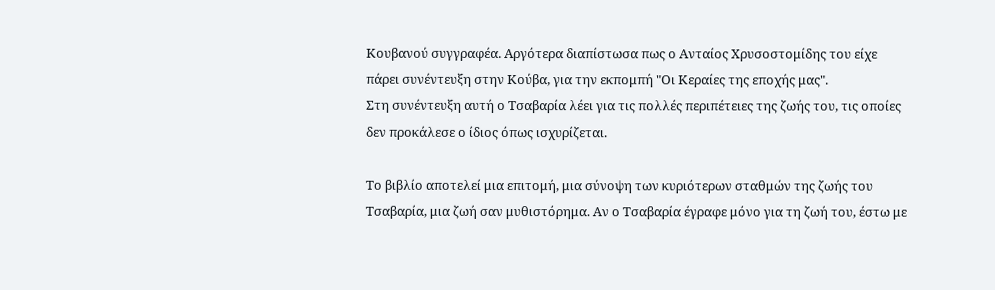Κουβανού συγγραφέα. Αργότερα διαπίστωσα πως ο Ανταίος Χρυσοστομίδης του είχε πάρει συνέντευξη στην Κούβα, για την εκπομπή "Οι Κεραίες της εποχής μας".
Στη συνέντευξη αυτή ο Τσαβαρία λέει για τις πολλές περιπέτειες της ζωής του, τις οποίες δεν προκάλεσε ο ίδιος όπως ισχυρίζεται.

Το βιβλίο αποτελεί μια επιτομή, μια σύνοψη των κυριότερων σταθμών της ζωής του Τσαβαρία, μια ζωή σαν μυθιστόρημα. Αν ο Τσαβαρία έγραφε μόνο για τη ζωή του, έστω με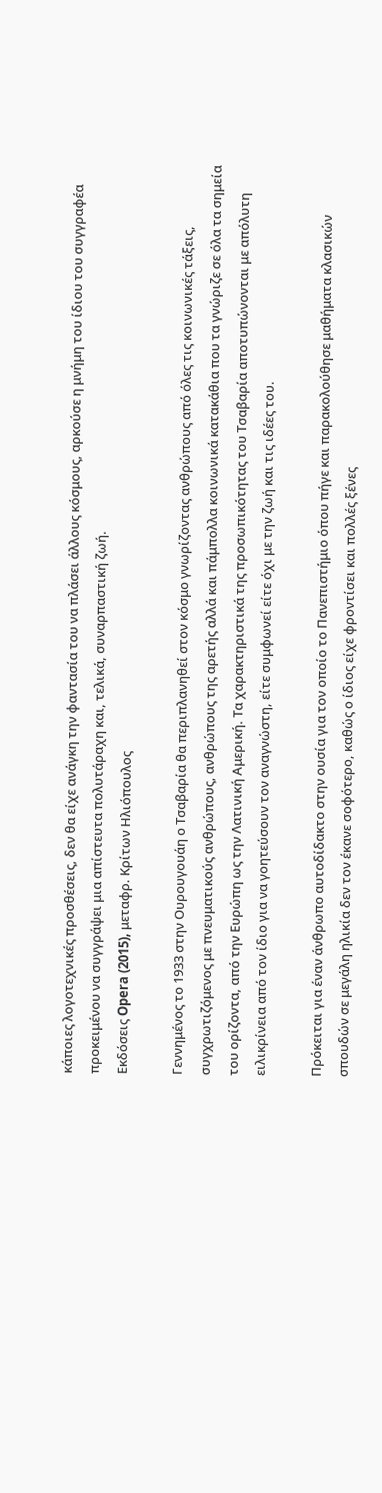κάποιες λογοτεχνικές προσθέσεις, δεν θα είχε ανάγκη την φαντασία του να πλάσει άλλους κόσμους, αρκούσε η μνήμη του ίδιου του συγγραφέα προκειμένου να συγγράψει μια απίστευτα πολυτάραχη και, τελικά, συναρπαστική ζωή.
Εκδόσεις Opera (2015), μεταφρ. Κρίτων Ηλιόπουλος

Γεννημένος το 1933 στην Ουρουγουάη ο Τσαβαρία θα περιπλανηθεί στον κόσμο γνωρίζοντας ανθρώπους από όλες τις κοινωνικές τάξεις, συγχρωτιζόμενος με πνευματικούς ανθρώπους, ανθρώπους της αρετής αλλά και πάμπολλα κοινωνικά κατακάθια που τα γνώριζε σε όλα τα σημεία του ορίζοντα, από την Ευρώπη ως την Λατινική Αμερική. Τα χαρακτηριστικά της προσωπικότητας του Τσαβαρία αποτυπώνονται με απόλυτη ειλικρίνεια από τον ίδιο για να γοητεύσουν τον αναγνώστη, είτε συμφωνεί είτε όχι με την ζωή και τις ιδέες του.

Πρόκειται για έναν άνθρωπο αυτοδίδακτο στην ουσία για τον οποίο το Πανεπιστήμιο όπου πήγε και παρακολούθησε μαθήματα κλασικών σπουδών σε μεγάλη ηλικία δεν τον έκανε σοφότερο, καθώς ο ίδιος είχε φροντίσει και πολλές ξένες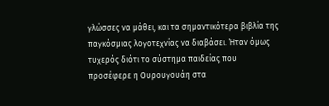γλώσσες να μάθει, και τα σημαντικότερα βιβλία της παγκόσμιας λογοτεχνίας να διαβάσει. Ήταν όμως τυχερός διότι το σύστημα παιδείας που προσέφερε η Ουρουγουάη στα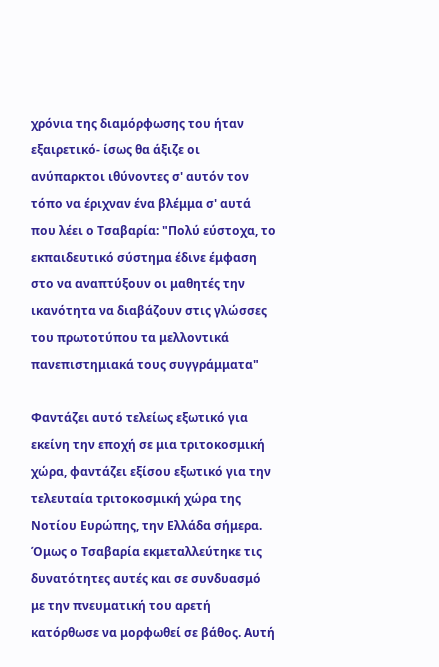χρόνια της διαμόρφωσης του ήταν εξαιρετικό- ίσως θα άξιζε οι ανύπαρκτοι ιθύνοντες σ' αυτόν τον τόπο να έριχναν ένα βλέμμα σ' αυτά που λέει ο Τσαβαρία: "Πολύ εύστοχα, το εκπαιδευτικό σύστημα έδινε έμφαση στο να αναπτύξουν οι μαθητές την ικανότητα να διαβάζουν στις γλώσσες του πρωτοτύπου τα μελλοντικά πανεπιστημιακά τους συγγράμματα"

Φαντάζει αυτό τελείως εξωτικό για εκείνη την εποχή σε μια τριτοκοσμική χώρα, φαντάζει εξίσου εξωτικό για την τελευταία τριτοκοσμική χώρα της Νοτίου Ευρώπης, την Ελλάδα σήμερα. Όμως ο Τσαβαρία εκμεταλλεύτηκε τις δυνατότητες αυτές και σε συνδυασμό με την πνευματική του αρετή κατόρθωσε να μορφωθεί σε βάθος. Αυτή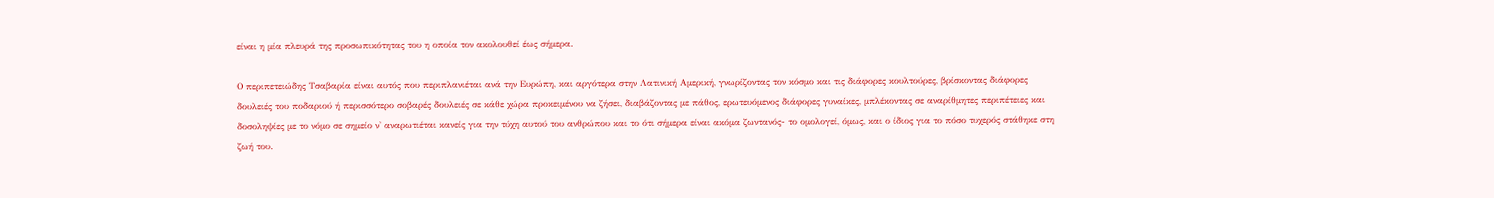είναι η μία πλευρά της προσωπικότητας του η οποία τον ακολουθεί έως σήμερα.

Ο περιπετειώδης Τσαβαρία είναι αυτός που περιπλανιέται ανά την Ευρώπη, και αργότερα στην Λατινική Αμερική, γνωρίζοντας τον κόσμο και τις διάφορες κουλτούρες, βρίσκοντας διάφορες δουλειές του ποδαριού ή περισσότερο σοβαρές δουλειές σε κάθε χώρα προκειμένου να ζήσει, διαβάζοντας με πάθος, ερωτευόμενος διάφορες γυναίκες, μπλέκοντας σε αναρίθμητες περιπέτειες και δοσοληψίες με το νόμο σε σημείο ν' αναρωτιέται κανείς για την τύχη αυτού του ανθρώπου και το ότι σήμερα είναι ακόμα ζωντανός- το ομολογεί, όμως, και ο ίδιος για το πόσο τυχερός στάθηκε στη ζωή του.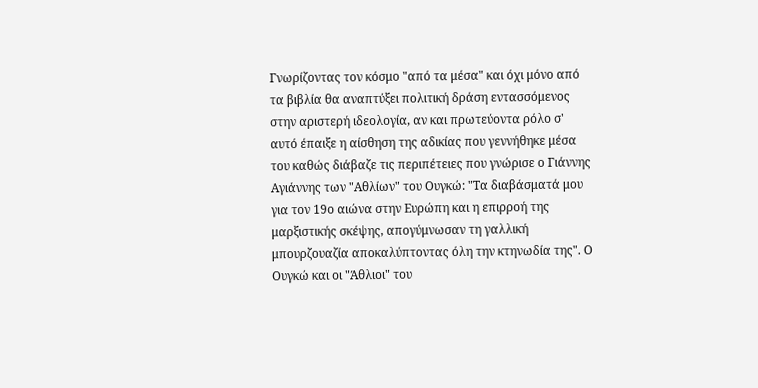Γνωρίζοντας τον κόσμο "από τα μέσα" και όχι μόνο από τα βιβλία θα αναπτύξει πολιτική δράση εντασσόμενος στην αριστερή ιδεολογία, αν και πρωτεύοντα ρόλο σ' αυτό έπαιξε η αίσθηση της αδικίας που γεννήθηκε μέσα του καθώς διάβαζε τις περιπέτειες που γνώρισε ο Γιάννης Αγιάννης των "Αθλίων" του Ουγκώ: "Τα διαβάσματά μου για τον 19ο αιώνα στην Ευρώπη και η επιρροή της μαρξιστικής σκέψης, απογύμνωσαν τη γαλλική μπουρζουαζία αποκαλύπτοντας όλη την κτηνωδία της". Ο Ουγκώ και οι "Άθλιοι" του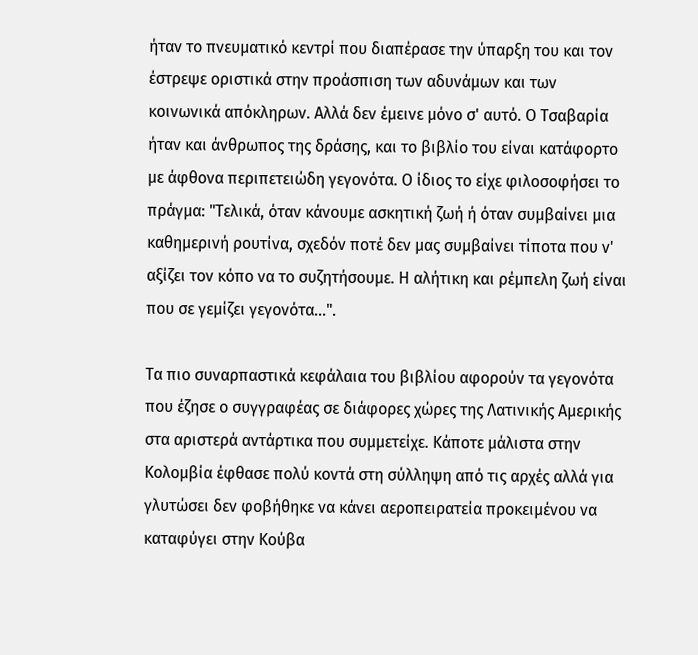ήταν το πνευματικό κεντρί που διαπέρασε την ύπαρξη του και τον έστρεψε οριστικά στην προάσπιση των αδυνάμων και των κοινωνικά απόκληρων. Αλλά δεν έμεινε μόνο σ' αυτό. Ο Τσαβαρία ήταν και άνθρωπος της δράσης, και το βιβλίο του είναι κατάφορτο με άφθονα περιπετειώδη γεγονότα. Ο ίδιος το είχε φιλοσοφήσει το πράγμα: "Τελικά, όταν κάνουμε ασκητική ζωή ή όταν συμβαίνει μια καθημερινή ρουτίνα, σχεδόν ποτέ δεν μας συμβαίνει τίποτα που ν' αξίζει τον κόπο να το συζητήσουμε. Η αλήτικη και ρέμπελη ζωή είναι που σε γεμίζει γεγονότα...".

Τα πιο συναρπαστικά κεφάλαια του βιβλίου αφορούν τα γεγονότα που έζησε ο συγγραφέας σε διάφορες χώρες της Λατινικής Αμερικής στα αριστερά αντάρτικα που συμμετείχε. Κάποτε μάλιστα στην Κολομβία έφθασε πολύ κοντά στη σύλληψη από τις αρχές αλλά για γλυτώσει δεν φοβήθηκε να κάνει αεροπειρατεία προκειμένου να καταφύγει στην Κούβα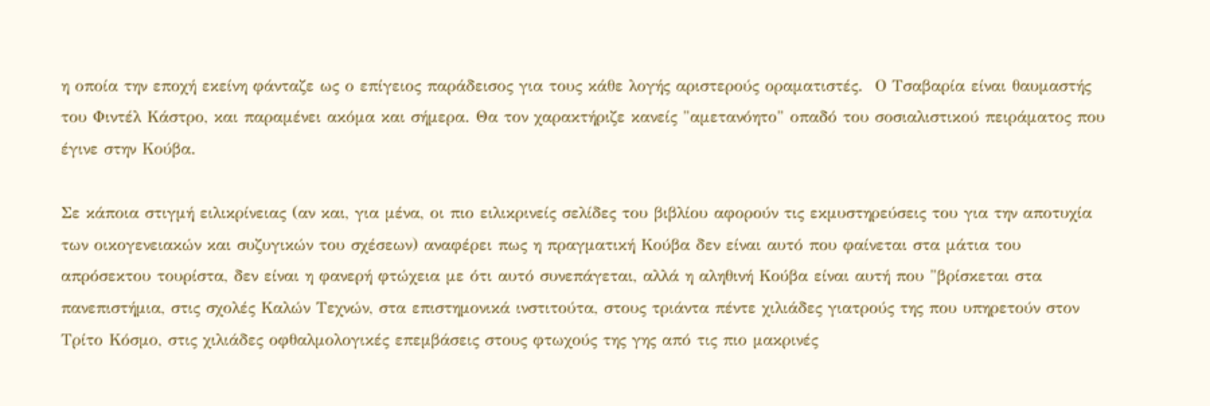η οποία την εποχή εκείνη φάνταζε ως ο επίγειος παράδεισος για τους κάθε λογής αριστερούς οραματιστές.  Ο Τσαβαρία είναι θαυμαστής του Φιντέλ Κάστρο, και παραμένει ακόμα και σήμερα. Θα τον χαρακτήριζε κανείς "αμετανόητο" οπαδό του σοσιαλιστικού πειράματος που έγινε στην Κούβα.

Σε κάποια στιγμή ειλικρίνειας (αν και, για μένα, οι πιο ειλικρινείς σελίδες του βιβλίου αφορούν τις εκμυστηρεύσεις του για την αποτυχία των οικογενειακών και συζυγικών του σχέσεων) αναφέρει πως η πραγματική Κούβα δεν είναι αυτό που φαίνεται στα μάτια του απρόσεκτου τουρίστα, δεν είναι η φανερή φτώχεια με ότι αυτό συνεπάγεται, αλλά η αληθινή Κούβα είναι αυτή που "βρίσκεται στα πανεπιστήμια, στις σχολές Καλών Τεχνών, στα επιστημονικά ινστιτούτα, στους τριάντα πέντε χιλιάδες γιατρούς της που υπηρετούν στον Τρίτο Κόσμο, στις χιλιάδες οφθαλμολογικές επεμβάσεις στους φτωχούς της γης από τις πιο μακρινές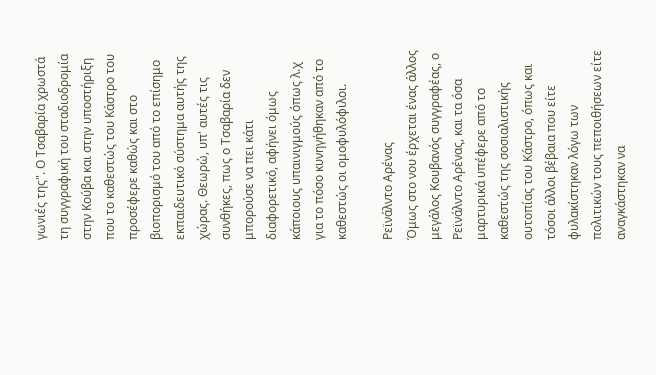γωνιές της". Ο Τσαβαρία χρωστά τη συγγραφική του σταδιοδρομία στην Κούβα και στην υποστήριξη που το καθεστώς του Κάστρο του προσέφερε καθώς και στο βιοπορισμό του από το επίσημο εκπαιδευτικό σύστημα αυτής της χώρας. Θεωρώ, υπ' αυτές τις συνθήκες, πως ο Τσαβαρία δεν μπορούσε να πει κάτι διαφορετικό, αφήνει όμως κάποιους υπαινιγμούς όπως λ.χ για το πόσο κυνηγήθηκαν από το καθεστώς οι ομοφυλόφιλοι.

Ρεϊνάλντο Αρένας
Όμως στο νου έρχεται ένας άλλος μεγάλος Κουβανός συγγραφέας, ο Ρεϊνάλντο Αρένας, και τα όσα μαρτυρικά υπέφερε από το καθεστώς της σοσιαλιστικής ουτοπίας του Κάστρο, όπως και τόσοι άλλοι βέβαια που είτε φυλακίστηκαν λόγω των πολιτικών τους πεποιθήσεων είτε αναγκάστηκαν να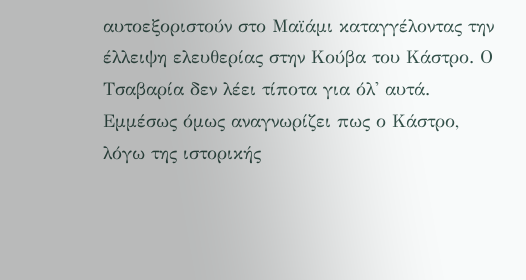αυτοεξοριστούν στο Μαϊάμι καταγγέλοντας την έλλειψη ελευθερίας στην Κούβα του Κάστρο. Ο Τσαβαρία δεν λέει τίποτα για όλ' αυτά.  Εμμέσως όμως αναγνωρίζει πως ο Κάστρο, λόγω της ιστορικής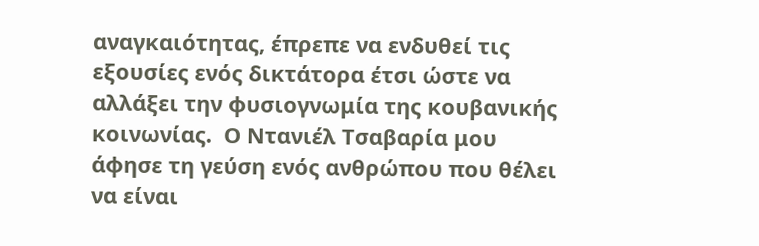αναγκαιότητας, έπρεπε να ενδυθεί τις εξουσίες ενός δικτάτορα έτσι ώστε να αλλάξει την φυσιογνωμία της κουβανικής κοινωνίας.  Ο Ντανιέλ Τσαβαρία μου άφησε τη γεύση ενός ανθρώπου που θέλει να είναι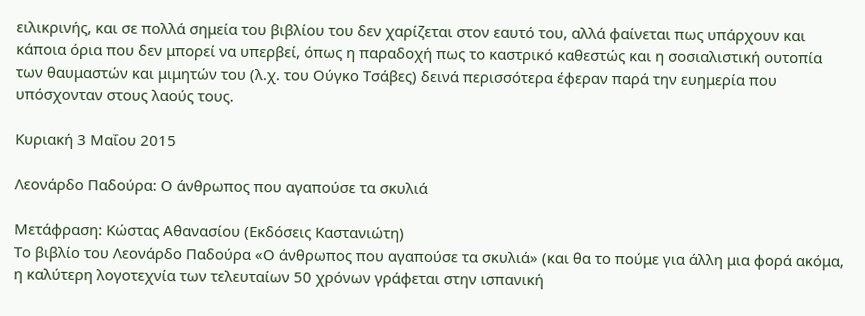ειλικρινής, και σε πολλά σημεία του βιβλίου του δεν χαρίζεται στον εαυτό του, αλλά φαίνεται πως υπάρχουν και κάποια όρια που δεν μπορεί να υπερβεί, όπως η παραδοχή πως το καστρικό καθεστώς και η σοσιαλιστική ουτοπία των θαυμαστών και μιμητών του (λ.χ. του Ούγκο Τσάβες) δεινά περισσότερα έφεραν παρά την ευημερία που υπόσχονταν στους λαούς τους.

Κυριακή 3 Μαΐου 2015

Λεονάρδο Παδούρα: Ο άνθρωπος που αγαπούσε τα σκυλιά

Μετάφραση: Κώστας Αθανασίου (Εκδόσεις Καστανιώτη)
Το βιβλίο του Λεονάρδο Παδούρα «Ο άνθρωπος που αγαπούσε τα σκυλιά» (και θα το πούμε για άλλη μια φορά ακόμα, η καλύτερη λογοτεχνία των τελευταίων 50 χρόνων γράφεται στην ισπανική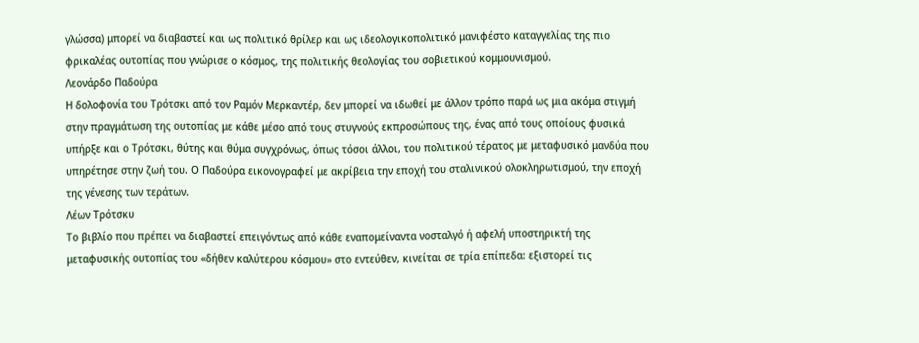γλώσσα) μπορεί να διαβαστεί και ως πολιτικό θρίλερ και ως ιδεολογικοπολιτικό μανιφέστο καταγγελίας της πιο φρικαλέας ουτοπίας που γνώρισε ο κόσμος, της πολιτικής θεολογίας του σοβιετικού κομμουνισμού.
Λεονάρδο Παδούρα
Η δολοφονία του Τρότσκι από τον Ραμόν Μερκαντέρ, δεν μπορεί να ιδωθεί με άλλον τρόπο παρά ως μια ακόμα στιγμή στην πραγμάτωση της ουτοπίας με κάθε μέσο από τους στυγνούς εκπροσώπους της, ένας από τους οποίους φυσικά υπήρξε και ο Τρότσκι, θύτης και θύμα συγχρόνως, όπως τόσοι άλλοι, του πολιτικού τέρατος με μεταφυσικό μανδύα που υπηρέτησε στην ζωή του. Ο Παδούρα εικονογραφεί με ακρίβεια την εποχή του σταλινικού ολοκληρωτισμού, την εποχή της γένεσης των τεράτων.
Λέων Τρότσκυ
Το βιβλίο που πρέπει να διαβαστεί επειγόντως από κάθε εναπομείναντα νοσταλγό ή αφελή υποστηρικτή της μεταφυσικής ουτοπίας του «δήθεν καλύτερου κόσμου» στο εντεύθεν, κινείται σε τρία επίπεδα: εξιστορεί τις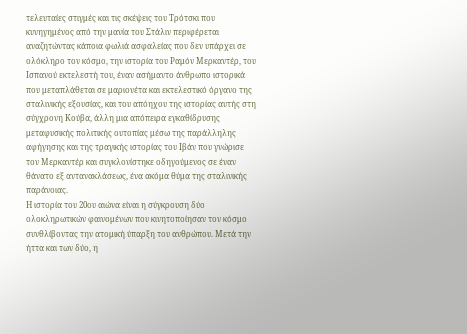τελευταίες στιγμές και τις σκέψεις του Τρότσκι που κυνηγημένος από την μανία του Στάλιν περιφέρεται αναζητώντας κάποια φωλιά ασφαλείας που δεν υπάρχει σε ολόκληρο τον κόσμο, την ιστορία του Ραμόν Μερκαντέρ, του Ισπανού εκτελεστή του, έναν ασήμαντο άνθρωπο ιστορικά που μεταπλάθεται σε μαριονέτα και εκτελεστικό όργανο της σταλινικής εξουσίας, και του απόηχου της ιστορίας αυτής στη σύγχρονη Κούβα, άλλη μια απόπειρα εγκαθίδρυσης μεταφυσικής πολιτικής ουτοπίας μέσω της παράλληλης αφήγησης και της τραγικής ιστορίας του Ιβάν που γνώρισε τον Μερκαντέρ και συγκλονίστηκε οδηγούμενος σε έναν θάνατο εξ αντανακλάσεως, ένα ακόμα θύμα της σταλινικής παράνοιας.
Η ιστορία του 20ου αιώνα είναι η σύγκρουση δύο ολοκληρωτικών φαινομένων που κινητοποίησαν τον κόσμο συνθλίβοντας την ατομική ύπαρξη του ανθρώπου. Μετά την ήττα και των δύο, η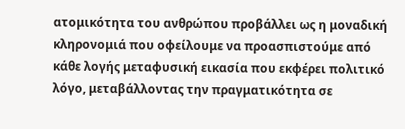ατομικότητα του ανθρώπου προβάλλει ως η μοναδική κληρονομιά που οφείλουμε να προασπιστούμε από κάθε λογής μεταφυσική εικασία που εκφέρει πολιτικό λόγο, μεταβάλλοντας την πραγματικότητα σε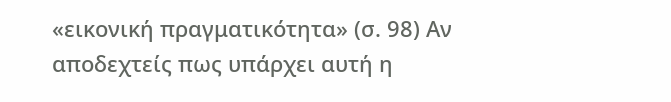«εικονική πραγματικότητα» (σ. 98) Αν αποδεχτείς πως υπάρχει αυτή η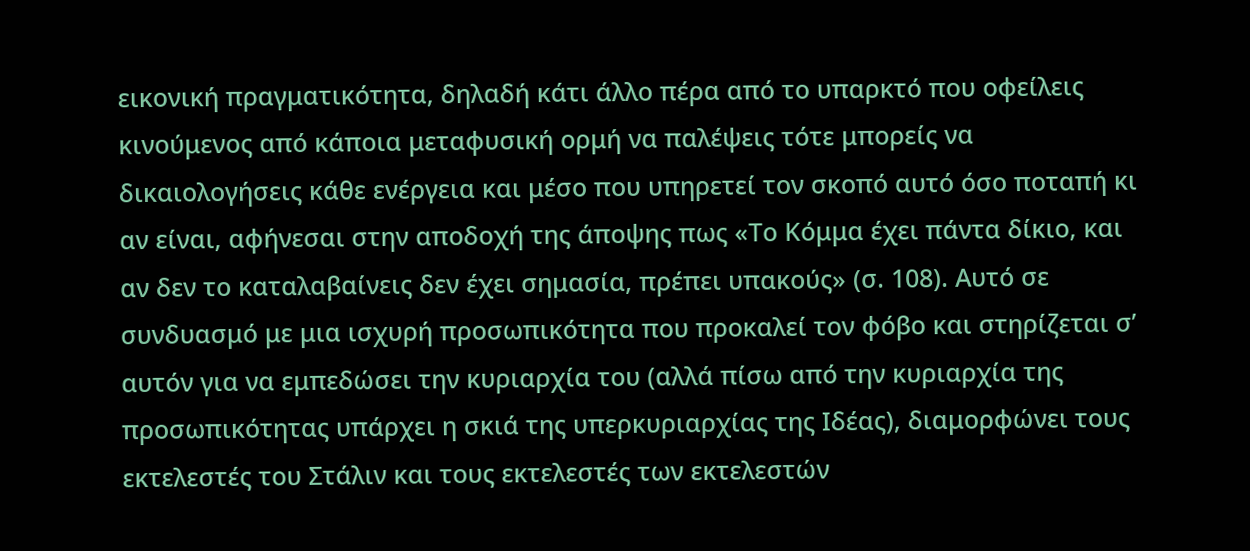εικονική πραγματικότητα, δηλαδή κάτι άλλο πέρα από το υπαρκτό που οφείλεις κινούμενος από κάποια μεταφυσική ορμή να παλέψεις τότε μπορείς να δικαιολογήσεις κάθε ενέργεια και μέσο που υπηρετεί τον σκοπό αυτό όσο ποταπή κι αν είναι, αφήνεσαι στην αποδοχή της άποψης πως «Το Κόμμα έχει πάντα δίκιο, και αν δεν το καταλαβαίνεις δεν έχει σημασία, πρέπει υπακούς» (σ. 108). Αυτό σε συνδυασμό με μια ισχυρή προσωπικότητα που προκαλεί τον φόβο και στηρίζεται σ’ αυτόν για να εμπεδώσει την κυριαρχία του (αλλά πίσω από την κυριαρχία της προσωπικότητας υπάρχει η σκιά της υπερκυριαρχίας της Ιδέας), διαμορφώνει τους εκτελεστές του Στάλιν και τους εκτελεστές των εκτελεστών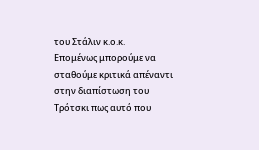του Στάλιν κ.ο.κ.
Επομένως μπορούμε να σταθούμε κριτικά απέναντι στην διαπίστωση του Τρότσκι πως αυτό που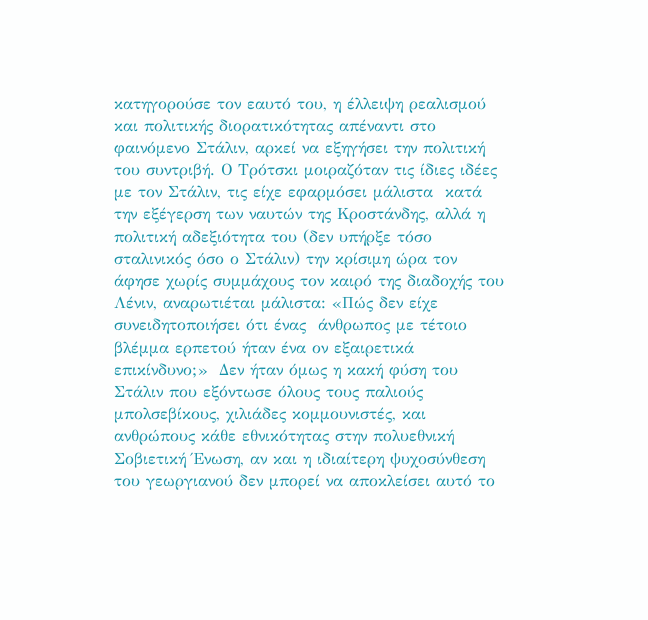κατηγορούσε τον εαυτό του, η έλλειψη ρεαλισμού και πολιτικής διορατικότητας απέναντι στο φαινόμενο Στάλιν, αρκεί να εξηγήσει την πολιτική του συντριβή. Ο Τρότσκι μοιραζόταν τις ίδιες ιδέες με τον Στάλιν, τις είχε εφαρμόσει μάλιστα  κατά την εξέγερση των ναυτών της Κροστάνδης, αλλά η πολιτική αδεξιότητα του (δεν υπήρξε τόσο σταλινικός όσο ο Στάλιν) την κρίσιμη ώρα τον άφησε χωρίς συμμάχους τον καιρό της διαδοχής του Λένιν, αναρωτιέται μάλιστα: «Πώς δεν είχε συνειδητοποιήσει ότι ένας  άνθρωπος με τέτοιο βλέμμα ερπετού ήταν ένα ον εξαιρετικά επικίνδυνο;»  Δεν ήταν όμως η κακή φύση του Στάλιν που εξόντωσε όλους τους παλιούς μπολσεβίκους, χιλιάδες κομμουνιστές, και ανθρώπους κάθε εθνικότητας στην πολυεθνική Σοβιετική Ένωση, αν και η ιδιαίτερη ψυχοσύνθεση του γεωργιανού δεν μπορεί να αποκλείσει αυτό το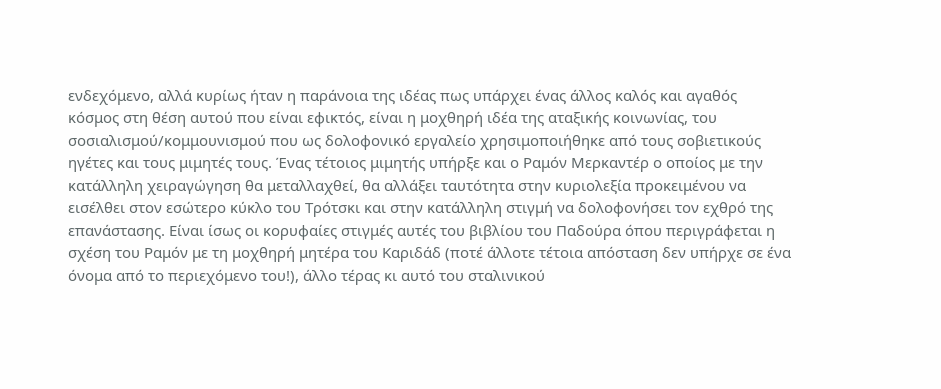ενδεχόμενο, αλλά κυρίως ήταν η παράνοια της ιδέας πως υπάρχει ένας άλλος καλός και αγαθός  κόσμος στη θέση αυτού που είναι εφικτός, είναι η μοχθηρή ιδέα της αταξικής κοινωνίας, του σοσιαλισμού/κομμουνισμού που ως δολοφονικό εργαλείο χρησιμοποιήθηκε από τους σοβιετικούς ηγέτες και τους μιμητές τους. Ένας τέτοιος μιμητής υπήρξε και ο Ραμόν Μερκαντέρ ο οποίος με την κατάλληλη χειραγώγηση θα μεταλλαχθεί, θα αλλάξει ταυτότητα στην κυριολεξία προκειμένου να εισέλθει στον εσώτερο κύκλο του Τρότσκι και στην κατάλληλη στιγμή να δολοφονήσει τον εχθρό της επανάστασης. Είναι ίσως οι κορυφαίες στιγμές αυτές του βιβλίου του Παδούρα όπου περιγράφεται η σχέση του Ραμόν με τη μοχθηρή μητέρα του Καριδάδ (ποτέ άλλοτε τέτοια απόσταση δεν υπήρχε σε ένα όνομα από το περιεχόμενο του!), άλλο τέρας κι αυτό του σταλινικού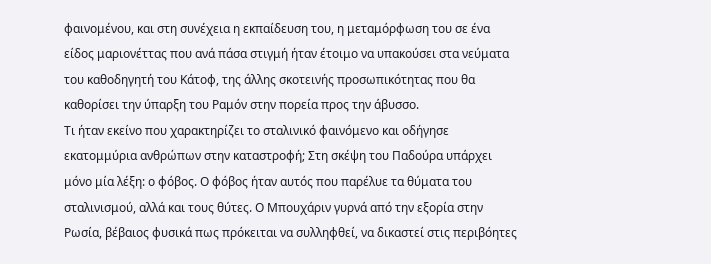φαινομένου, και στη συνέχεια η εκπαίδευση του, η μεταμόρφωση του σε ένα είδος μαριονέττας που ανά πάσα στιγμή ήταν έτοιμο να υπακούσει στα νεύματα του καθοδηγητή του Κάτοφ, της άλλης σκοτεινής προσωπικότητας που θα καθορίσει την ύπαρξη του Ραμόν στην πορεία προς την άβυσσο.
Τι ήταν εκείνο που χαρακτηρίζει το σταλινικό φαινόμενο και οδήγησε εκατομμύρια ανθρώπων στην καταστροφή; Στη σκέψη του Παδούρα υπάρχει μόνο μία λέξη: ο φόβος. Ο φόβος ήταν αυτός που παρέλυε τα θύματα του σταλινισμού, αλλά και τους θύτες. Ο Μπουχάριν γυρνά από την εξορία στην Ρωσία, βέβαιος φυσικά πως πρόκειται να συλληφθεί, να δικαστεί στις περιβόητες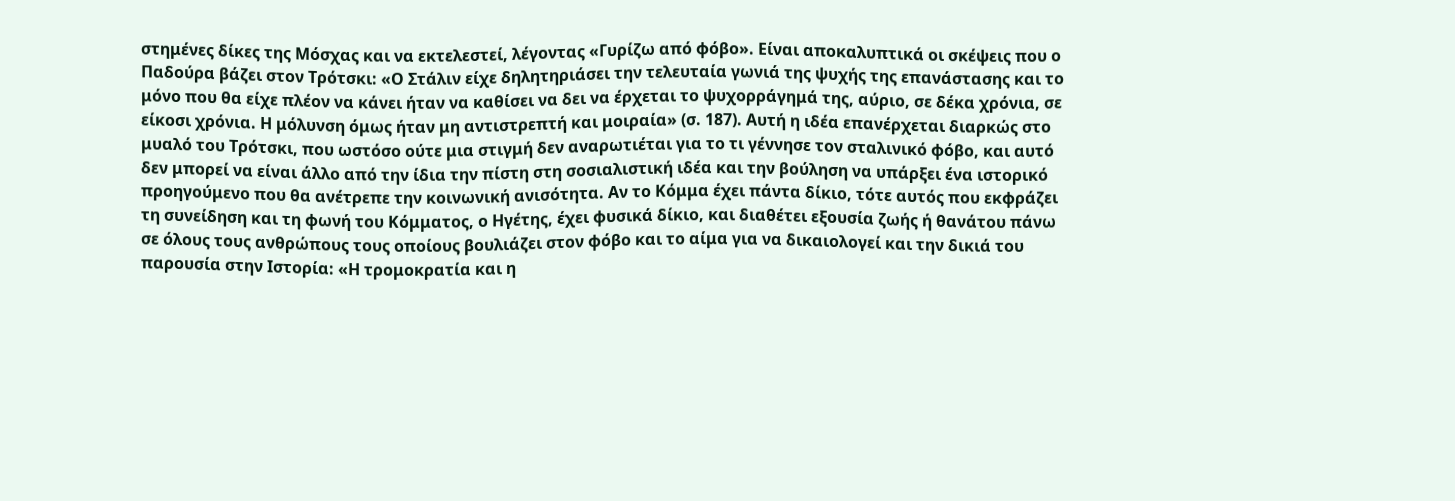στημένες δίκες της Μόσχας και να εκτελεστεί, λέγοντας «Γυρίζω από φόβο». Είναι αποκαλυπτικά οι σκέψεις που ο Παδούρα βάζει στον Τρότσκι: «Ο Στάλιν είχε δηλητηριάσει την τελευταία γωνιά της ψυχής της επανάστασης και το μόνο που θα είχε πλέον να κάνει ήταν να καθίσει να δει να έρχεται το ψυχορράγημά της, αύριο, σε δέκα χρόνια, σε είκοσι χρόνια. Η μόλυνση όμως ήταν μη αντιστρεπτή και μοιραία» (σ. 187). Αυτή η ιδέα επανέρχεται διαρκώς στο μυαλό του Τρότσκι, που ωστόσο ούτε μια στιγμή δεν αναρωτιέται για το τι γέννησε τον σταλινικό φόβο, και αυτό δεν μπορεί να είναι άλλο από την ίδια την πίστη στη σοσιαλιστική ιδέα και την βούληση να υπάρξει ένα ιστορικό προηγούμενο που θα ανέτρεπε την κοινωνική ανισότητα. Αν το Κόμμα έχει πάντα δίκιο, τότε αυτός που εκφράζει τη συνείδηση και τη φωνή του Κόμματος, ο Ηγέτης, έχει φυσικά δίκιο, και διαθέτει εξουσία ζωής ή θανάτου πάνω σε όλους τους ανθρώπους τους οποίους βουλιάζει στον φόβο και το αίμα για να δικαιολογεί και την δικιά του παρουσία στην Ιστορία: «Η τρομοκρατία και η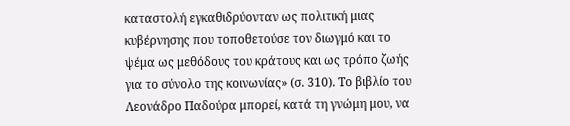καταστολή εγκαθιδρύονταν ως πολιτική μιας κυβέρνησης που τοποθετούσε τον διωγμό και το ψέμα ως μεθόδους του κράτους και ως τρόπο ζωής για το σύνολο της κοινωνίας» (σ. 310). Το βιβλίο του Λεονάδρο Παδούρα μπορεί, κατά τη γνώμη μου, να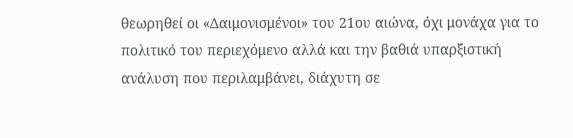θεωρηθεί οι «Δαιμονισμένοι» του 21ου αιώνα, όχι μονάχα για το πολιτικό του περιεχόμενο αλλά και την βαθιά υπαρξιστική ανάλυση που περιλαμβάνει, διάχυτη σε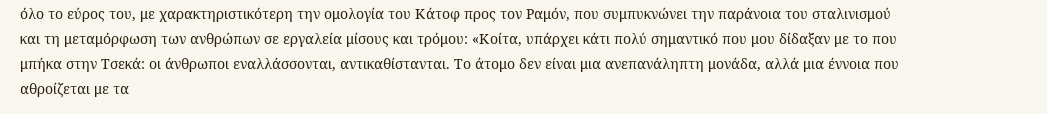όλο το εύρος του, με χαρακτηριστικότερη την ομολογία του Κάτοφ προς τον Ραμόν, που συμπυκνώνει την παράνοια του σταλινισμού  και τη μεταμόρφωση των ανθρώπων σε εργαλεία μίσους και τρόμου: «Κοίτα, υπάρχει κάτι πολύ σημαντικό που μου δίδαξαν με το που μπήκα στην Τσεκά: οι άνθρωποι εναλλάσσονται, αντικαθίστανται. Το άτομο δεν είναι μια ανεπανάληπτη μονάδα, αλλά μια έννοια που αθροίζεται με τα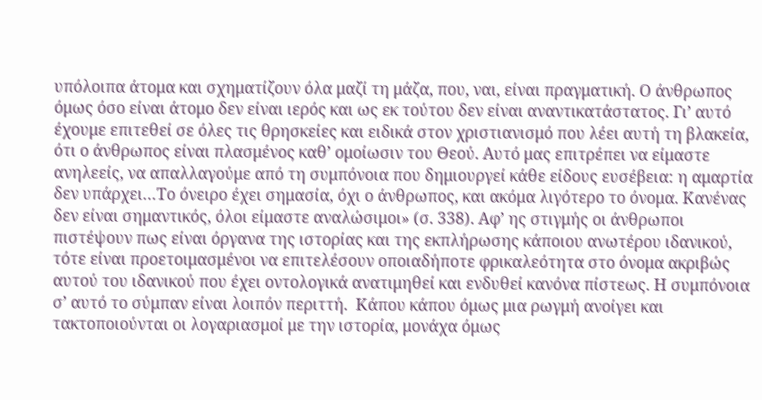υπόλοιπα άτομα και σχηματίζουν όλα μαζί τη μάζα, που, ναι, είναι πραγματική. Ο άνθρωπος όμως όσο είναι άτομο δεν είναι ιερός και ως εκ τούτου δεν είναι αναντικατάστατος. Γι’ αυτό έχουμε επιτεθεί σε όλες τις θρησκείες και ειδικά στον χριστιανισμό που λέει αυτή τη βλακεία, ότι ο άνθρωπος είναι πλασμένος καθ’ ομοίωσιν του Θεού. Αυτό μας επιτρέπει να είμαστε ανηλεείς, να απαλλαγούμε από τη συμπόνοια που δημιουργεί κάθε είδους ευσέβεια: η αμαρτία δεν υπάρχει…Το όνειρο έχει σημασία, όχι ο άνθρωπος, και ακόμα λιγότερο το όνομα. Κανένας δεν είναι σημαντικός, όλοι είμαστε αναλώσιμοι» (σ. 338). Αφ’ ης στιγμής οι άνθρωποι πιστέψουν πως είναι όργανα της ιστορίας και της εκπλήρωσης κάποιου ανωτέρου ιδανικού, τότε είναι προετοιμασμένοι να επιτελέσουν οποιαδήποτε φρικαλεότητα στο όνομα ακριβώς αυτού του ιδανικού που έχει οντολογικά ανατιμηθεί και ενδυθεί κανόνα πίστεως. Η συμπόνοια σ’ αυτό το σύμπαν είναι λοιπόν περιττή.  Κάπου κάπου όμως μια ρωγμή ανοίγει και τακτοποιούνται οι λογαριασμοί με την ιστορία, μονάχα όμως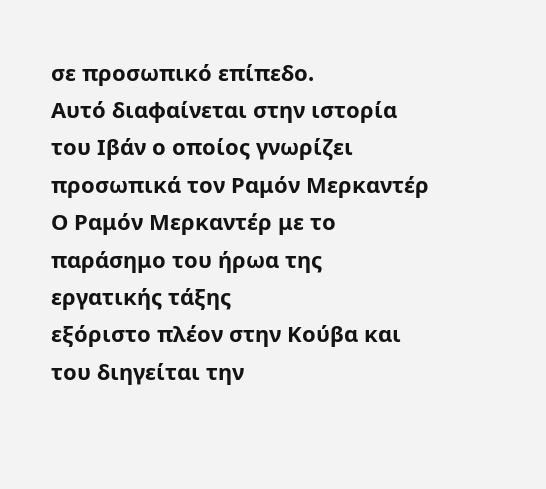σε προσωπικό επίπεδο.
Αυτό διαφαίνεται στην ιστορία του Ιβάν ο οποίος γνωρίζει προσωπικά τον Ραμόν Μερκαντέρ
Ο Ραμόν Μερκαντέρ με το παράσημο του ήρωα της εργατικής τάξης
εξόριστο πλέον στην Κούβα και του διηγείται την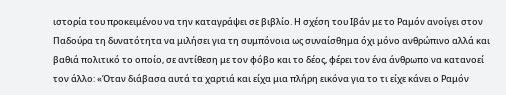ιστορία του προκειμένου να την καταγράψει σε βιβλίο. Η σχέση του Ιβάν με το Ραμόν ανοίγει στον Παδούρα τη δυνατότητα να μιλήσει για τη συμπόνοια ως συναίσθημα όχι μόνο ανθρώπινο αλλά και βαθιά πολιτικό το οποίο, σε αντίθεση με τον φόβο και το δέος, φέρει τον ένα άνθρωπο να κατανοεί τον άλλο: «Όταν διάβασα αυτά τα χαρτιά και είχα μια πλήρη εικόνα για το τι είχε κάνει ο Ραμόν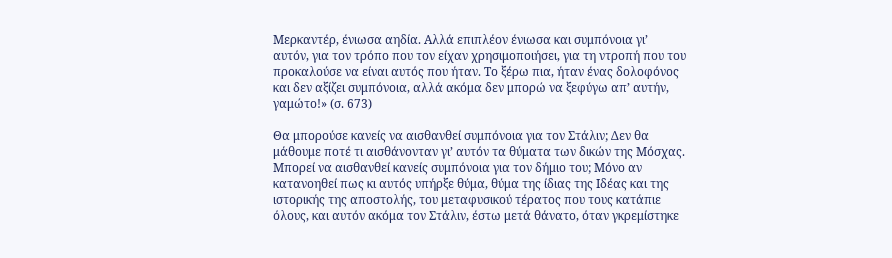Μερκαντέρ, ένιωσα αηδία. Αλλά επιπλέον ένιωσα και συμπόνοια γι’ αυτόν, για τον τρόπο που τον είχαν χρησιμοποιήσει, για τη ντροπή που του προκαλούσε να είναι αυτός που ήταν. Το ξέρω πια, ήταν ένας δολοφόνος και δεν αξίζει συμπόνοια, αλλά ακόμα δεν μπορώ να ξεφύγω απ’ αυτήν, γαμώτο!» (σ. 673)

Θα μπορούσε κανείς να αισθανθεί συμπόνοια για τον Στάλιν; Δεν θα μάθουμε ποτέ τι αισθάνονταν γι’ αυτόν τα θύματα των δικών της Μόσχας. Μπορεί να αισθανθεί κανείς συμπόνοια για τον δήμιο του; Μόνο αν κατανοηθεί πως κι αυτός υπήρξε θύμα, θύμα της ίδιας της Ιδέας και της ιστορικής της αποστολής, του μεταφυσικού τέρατος που τους κατάπιε όλους, και αυτόν ακόμα τον Στάλιν, έστω μετά θάνατο, όταν γκρεμίστηκε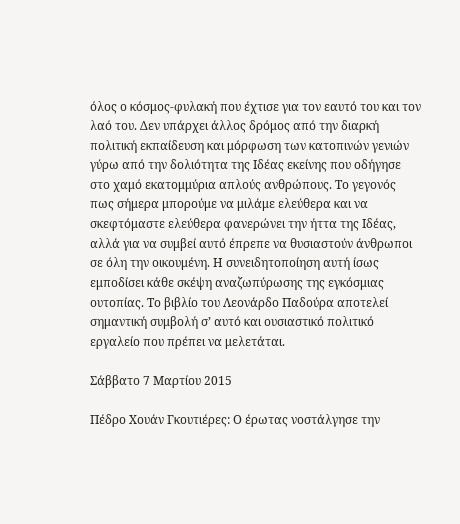όλος ο κόσμος-φυλακή που έχτισε για τον εαυτό του και τον λαό του. Δεν υπάρχει άλλος δρόμος από την διαρκή πολιτική εκπαίδευση και μόρφωση των κατοπινών γενιών γύρω από την δολιότητα της Ιδέας εκείνης που οδήγησε στο χαμό εκατομμύρια απλούς ανθρώπους. Το γεγονός πως σήμερα μπορούμε να μιλάμε ελεύθερα και να σκεφτόμαστε ελεύθερα φανερώνει την ήττα της Ιδέας, αλλά για να συμβεί αυτό έπρεπε να θυσιαστούν άνθρωποι σε όλη την οικουμένη. Η συνειδητοποίηση αυτή ίσως εμποδίσει κάθε σκέψη αναζωπύρωσης της εγκόσμιας ουτοπίας. Το βιβλίο του Λεονάρδο Παδούρα αποτελεί σημαντική συμβολή σ’ αυτό και ουσιαστικό πολιτικό εργαλείο που πρέπει να μελετάται.

Σάββατο 7 Μαρτίου 2015

Πέδρο Χουάν Γκουτιέρες: Ο έρωτας νοστάλγησε την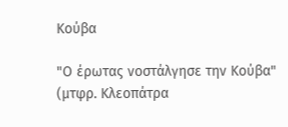Κούβα

"Ο έρωτας νοστάλγησε την Κούβα" (μτφρ. Κλεοπάτρα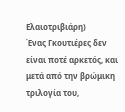Ελαιοτριβιάρη)
Ένας Γκουτιέρες δεν είναι ποτέ αρκετός, και μετά από την βρώμικη τριλογία του,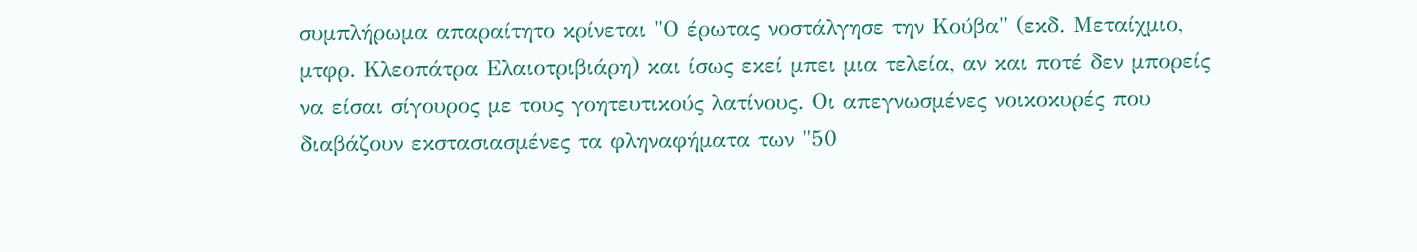συμπλήρωμα απαραίτητο κρίνεται "Ο έρωτας νοστάλγησε την Κούβα" (εκδ. Μεταίχμιο, μτφρ. Κλεοπάτρα Ελαιοτριβιάρη) και ίσως εκεί μπει μια τελεία, αν και ποτέ δεν μπορείς να είσαι σίγουρος με τους γοητευτικούς λατίνους. Οι απεγνωσμένες νοικοκυρές που διαβάζουν εκστασιασμένες τα φληναφήματα των "50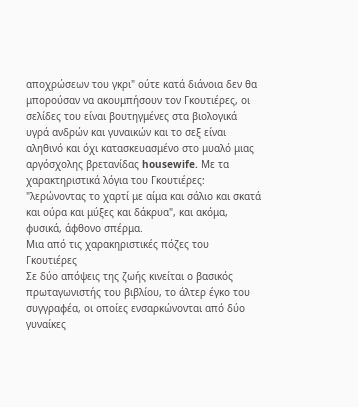αποχρώσεων του γκρι" ούτε κατά διάνοια δεν θα μπορούσαν να ακουμπήσουν τον Γκουτιέρες, οι σελίδες του είναι βουτηγμένες στα βιολογικά υγρά ανδρών και γυναικών και το σεξ είναι αληθινό και όχι κατασκευασμένο στο μυαλό μιας αργόσχολης βρετανίδας housewife. Με τα χαρακτηριστικά λόγια του Γκουτιέρες: "λερώνοντας το χαρτί με αίμα και σάλιο και σκατά και ούρα και μύξες και δάκρυα", και ακόμα, φυσικά, άφθονο σπέρμα.
Μια από τις χαρακηριστικές πόζες του Γκουτιέρες
Σε δύο απόψεις της ζωής κινείται ο βασικός πρωταγωνιστής του βιβλίου, το άλτερ έγκο του συγγραφέα, οι οποίες ενσαρκώνονται από δύο γυναίκες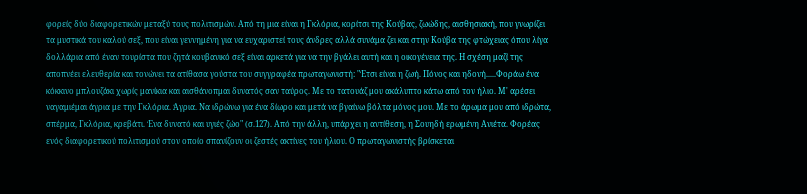φορείς δύο διαφορετικών μεταξύ τους πολιτισμών. Από τη μια είναι η Γκλόρια, κορίτσι της Κούβας, ζωώδης, αισθησιακή, που γνωρίζει τα μυστικά του καλού σεξ, που είναι γεννημένη για να ευχαριστεί τους άνδρες αλλά συνάμα ζει και στην Κούβα της φτώχειας όπου λίγα δολλάρια από έναν τουρίστα που ζητά κουβανικό σεξ είναι αρκετά για να την βγάλει αυτή και η οικογένεια της. Η σχέση μαζί της αποπνέει ελευθερία και τονώνει τα ατίθασα γούστα του συγγραφέα πρωταγωνιστή: "Έτσι είναι η ζωή. Πόνος και ηδονή.....Φοράω ένα κόκκινο μπλουζάκι χωρίς μανίκια και αισθάνοπμαι δυνατός σαν ταύρος. Με το τατουάζ μου ακάλυπτο κάτω από τον ήλιο. Μ' αρέσει ναγαμιέμαι άγρια με την Γκλόρια. Άγρια. Να ιδρώνω για ένα δίωρο και μετά να βγαίνω βόλτα μόνος μου. Με το άρωμα μου από ιδρώτα, σπέρμα, Γκλόρια, κρεβάτι. Ένα δυνατό και υγιές ζώο" (σ.127). Από την άλλη, υπάρχει η αντίθεση, η Σουηδή ερωμένη Ανιέτα. Φορέας ενός διαφορετικού πολιτισμού στον οποίο σπανίζουν οι ζεστές ακτίνες του ήλιου. Ο πρωταγωνιστής βρίσκεται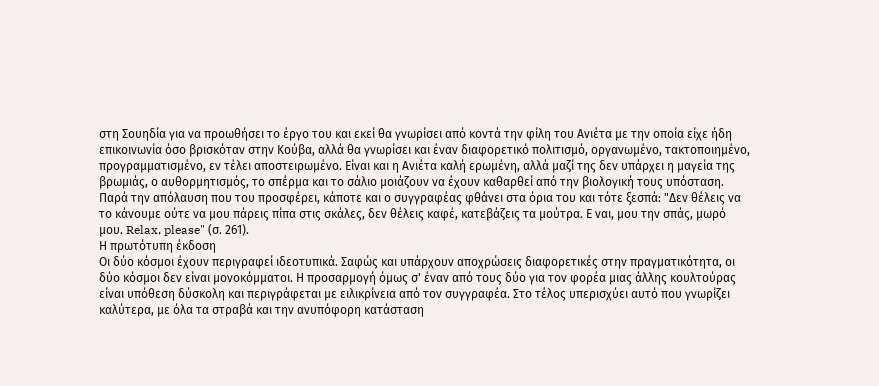στη Σουηδία για να προωθήσει το έργο του και εκεί θα γνωρίσει από κοντά την φίλη του Ανιέτα με την οποία είχε ήδη επικοινωνία όσο βρισκόταν στην Κούβα, αλλά θα γνωρίσει και έναν διαφορετικό πολιτισμό, οργανωμένο, τακτοποιημένο, προγραμματισμένο, εν τέλει αποστειρωμένο. Είναι και η Ανιέτα καλή ερωμένη, αλλά μαζί της δεν υπάρχει η μαγεία της βρωμιάς, ο αυθορμητισμός, το σπέρμα και το σάλιο μοιάζουν να έχουν καθαρθεί από την βιολογική τους υπόσταση. Παρά την απόλαυση που του προσφέρει, κάποτε και ο συγγραφέας φθάνει στα όρια του και τότε ξεσπά: "Δεν θέλεις να το κάνουμε ούτε να μου πάρεις πίπα στις σκάλες, δεν θέλεις καφέ, κατεβάζεις τα μούτρα. Ε ναι, μου την σπάς, μωρό μου. Relax, please" (σ. 261).
Η πρωτότυπη έκδοση
Οι δύο κόσμοι έχουν περιγραφεί ιδεοτυπικά. Σαφώς και υπάρχουν αποχρώσεις διαφορετικές στην πραγματικότητα, οι δύο κόσμοι δεν είναι μονοκόμματοι. Η προσαρμογή όμως σ' έναν από τους δύο για τον φορέα μιας άλλης κουλτούρας είναι υπόθεση δύσκολη και περιγράφεται με ειλικρίνεια από τον συγγραφέα. Στο τέλος υπερισχύει αυτό που γνωρίζει καλύτερα, με όλα τα στραβά και την ανυπόφορη κατάσταση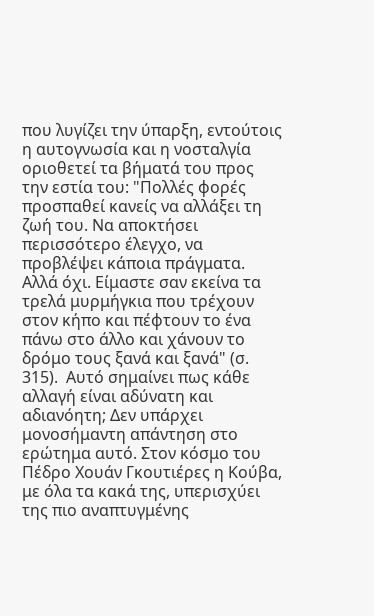που λυγίζει την ύπαρξη, εντούτοις η αυτογνωσία και η νοσταλγία οριοθετεί τα βήματά του προς την εστία του: "Πολλές φορές προσπαθεί κανείς να αλλάξει τη ζωή του. Να αποκτήσει περισσότερο έλεγχο, να προβλέψει κάποια πράγματα. Αλλά όχι. Είμαστε σαν εκείνα τα τρελά μυρμήγκια που τρέχουν στον κήπο και πέφτουν το ένα πάνω στο άλλο και χάνουν το δρόμο τους ξανά και ξανά" (σ. 315).  Αυτό σημαίνει πως κάθε αλλαγή είναι αδύνατη και αδιανόητη; Δεν υπάρχει μονοσήμαντη απάντηση στο ερώτημα αυτό. Στον κόσμο του Πέδρο Χουάν Γκουτιέρες η Κούβα, με όλα τα κακά της, υπερισχύει της πιο αναπτυγμένης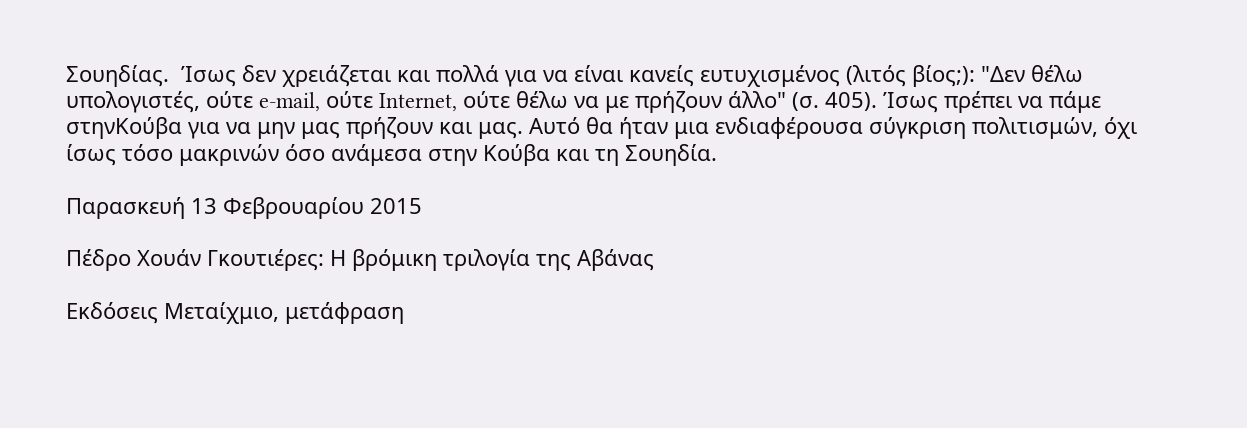Σουηδίας.  Ίσως δεν χρειάζεται και πολλά για να είναι κανείς ευτυχισμένος (λιτός βίος;): "Δεν θέλω υπολογιστές, ούτε e-mail, ούτε Internet, ούτε θέλω να με πρήζουν άλλο" (σ. 405). Ίσως πρέπει να πάμε στηνΚούβα για να μην μας πρήζουν και μας. Αυτό θα ήταν μια ενδιαφέρουσα σύγκριση πολιτισμών, όχι ίσως τόσο μακρινών όσο ανάμεσα στην Κούβα και τη Σουηδία.

Παρασκευή 13 Φεβρουαρίου 2015

Πέδρο Χουάν Γκουτιέρες: Η βρόμικη τριλογία της Αβάνας

Εκδόσεις Μεταίχμιο, μετάφραση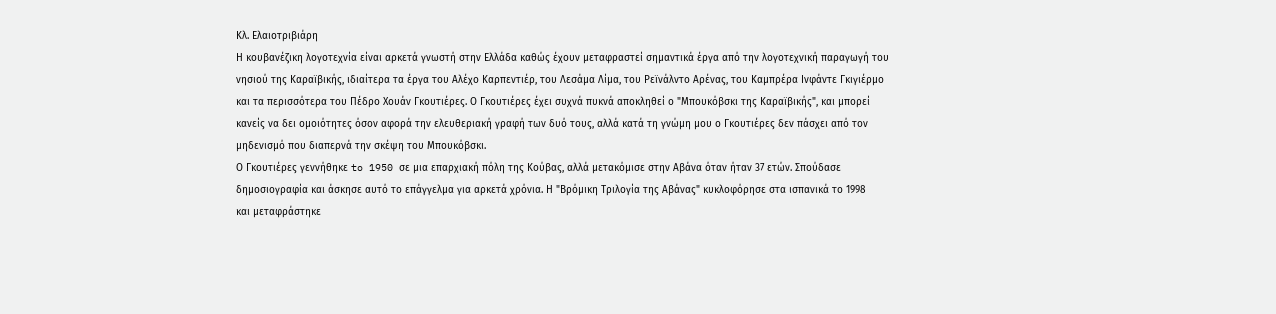Κλ. Ελαιοτριβιάρη
Η κουβανέζικη λογοτεχνία είναι αρκετά γνωστή στην Ελλάδα καθώς έχουν μεταφραστεί σημαντικά έργα από την λογοτεχνική παραγωγή του νησιού της Καραϊβικής, ιδιαίτερα τα έργα του Αλέχο Καρπεντιέρ, του Λεσάμα Λίμα, του Ρεϊνάλντο Αρένας, του Καμπρέρα Ινφάντε Γκιγιέρμο και τα περισσότερα του Πέδρο Χουάν Γκουτιέρες. Ο Γκουτιέρες έχει συχνά πυκνά αποκληθεί ο "Μπουκόβσκι της Καραϊβικής", και μπορεί κανείς να δει ομοιότητες όσον αφορά την ελευθεριακή γραφή των δυό τους, αλλά κατά τη γνώμη μου ο Γκουτιέρες δεν πάσχει από τον μηδενισμό που διαπερνά την σκέψη του Μπουκόβσκι.
Ο Γκουτιέρες γεννήθηκε to 1950 σε μια επαρχιακή πόλη της Κούβας, αλλά μετακόμισε στην Αβάνα όταν ήταν 37 ετών. Σπούδασε δημοσιογραφία και άσκησε αυτό το επάγγελμα για αρκετά χρόνια. Η "Βρόμικη Τριλογία της Αβάνας" κυκλοφόρησε στα ισπανικά το 1998
και μεταφράστηκε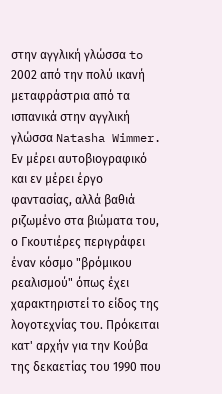στην αγγλική γλώσσα to 2002 από την πολύ ικανή μεταφράστρια από τα ισπανικά στην αγγλική γλώσσα Natasha Wimmer. Εν μέρει αυτοβιογραφικό και εν μέρει έργο φαντασίας, αλλά βαθιά ριζωμένο στα βιώματα του, ο Γκουτιέρες περιγράφει έναν κόσμο "βρόμικου ρεαλισμού" όπως έχει χαρακτηριστεί το είδος της λογοτεχνίας του. Πρόκειται κατ' αρχήν για την Κούβα της δεκαετίας του 1990 που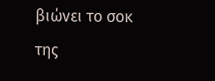βιώνει το σοκ της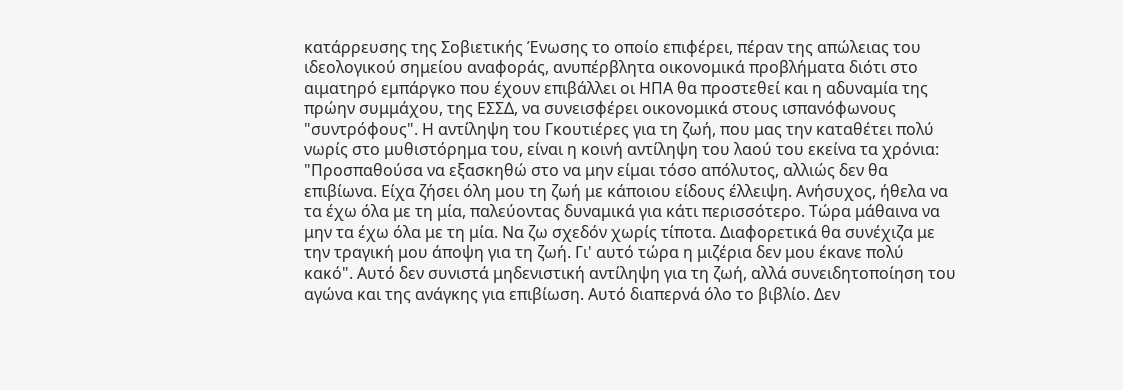κατάρρευσης της Σοβιετικής Ένωσης το οποίο επιφέρει, πέραν της απώλειας του ιδεολογικού σημείου αναφοράς, ανυπέρβλητα οικονομικά προβλήματα διότι στο αιματηρό εμπάργκο που έχουν επιβάλλει οι ΗΠΑ θα προστεθεί και η αδυναμία της πρώην συμμάχου, της ΕΣΣΔ, να συνεισφέρει οικονομικά στους ισπανόφωνους "συντρόφους". Η αντίληψη του Γκουτιέρες για τη ζωή, που μας την καταθέτει πολύ νωρίς στο μυθιστόρημα του, είναι η κοινή αντίληψη του λαού του εκείνα τα χρόνια: "Προσπαθούσα να εξασκηθώ στο να μην είμαι τόσο απόλυτος, αλλιώς δεν θα επιβίωνα. Είχα ζήσει όλη μου τη ζωή με κάποιου είδους έλλειψη. Ανήσυχος, ήθελα να τα έχω όλα με τη μία, παλεύοντας δυναμικά για κάτι περισσότερο. Τώρα μάθαινα να μην τα έχω όλα με τη μία. Να ζω σχεδόν χωρίς τίποτα. Διαφορετικά θα συνέχιζα με την τραγική μου άποψη για τη ζωή. Γι' αυτό τώρα η μιζέρια δεν μου έκανε πολύ κακό". Αυτό δεν συνιστά μηδενιστική αντίληψη για τη ζωή, αλλά συνειδητοποίηση του αγώνα και της ανάγκης για επιβίωση. Αυτό διαπερνά όλο το βιβλίο. Δεν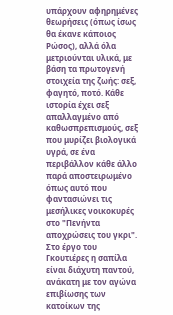υπάρχουν αφηρημένες θεωρήσεις (όπως ίσως θα έκανε κάποιος Ρώσος), αλλά όλα μετριούνται υλικά, με βάση τα πρωτογενή στοιχεία της ζωής: σεξ, φαγητό, ποτό. Κάθε ιστορία έχει σεξ απαλλαγμένο από καθωσπρεπισμούς, σεξ που μυρίζει βιολογικά υγρά, σε ένα περιβάλλον κάθε άλλο παρά αποστειρωμένο όπως αυτό που φαντασιώνει τις μεσήλικες νοικοκυρές στο "Πενήντα αποχρώσεις του γκρι". Στο έργο του Γκουτιέρες η σαπίλα είναι διάχυτη παντού, ανάκατη με τον αγώνα επιβίωσης των κατοίκων της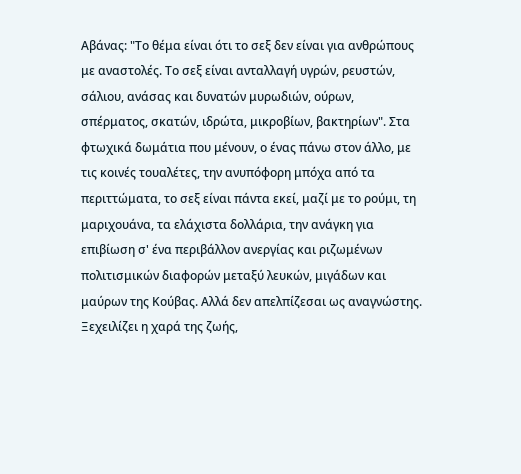Αβάνας: "Το θέμα είναι ότι το σεξ δεν είναι για ανθρώπους με αναστολές. Το σεξ είναι ανταλλαγή υγρών, ρευστών, σάλιου, ανάσας και δυνατών μυρωδιών, ούρων, σπέρματος, σκατών, ιδρώτα, μικροβίων, βακτηρίων". Στα φτωχικά δωμάτια που μένουν, ο ένας πάνω στον άλλο, με τις κοινές τουαλέτες, την ανυπόφορη μπόχα από τα περιττώματα, το σεξ είναι πάντα εκεί, μαζί με το ρούμι, τη μαριχουάνα, τα ελάχιστα δολλάρια, την ανάγκη για επιβίωση σ' ένα περιβάλλον ανεργίας και ριζωμένων πολιτισμικών διαφορών μεταξύ λευκών, μιγάδων και μαύρων της Κούβας. Αλλά δεν απελπίζεσαι ως αναγνώστης. Ξεχειλίζει η χαρά της ζωής,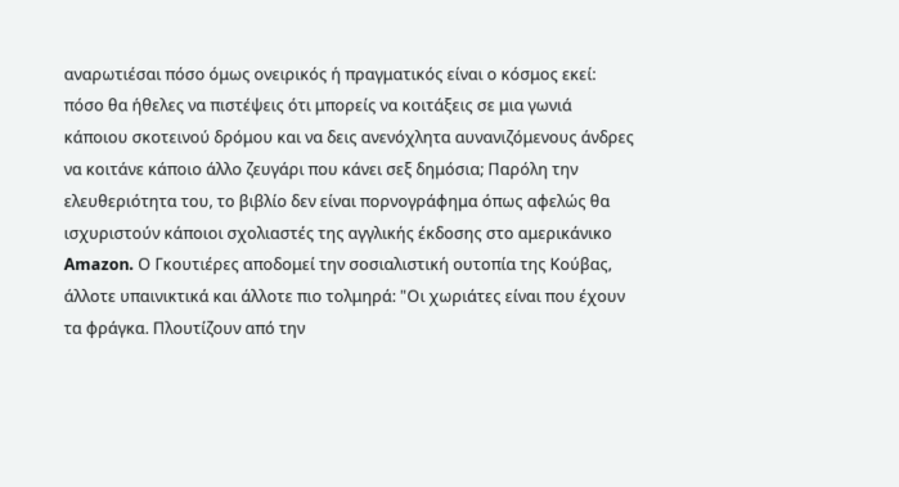αναρωτιέσαι πόσο όμως ονειρικός ή πραγματικός είναι ο κόσμος εκεί: πόσο θα ήθελες να πιστέψεις ότι μπορείς να κοιτάξεις σε μια γωνιά κάποιου σκοτεινού δρόμου και να δεις ανενόχλητα αυνανιζόμενους άνδρες να κοιτάνε κάποιο άλλο ζευγάρι που κάνει σεξ δημόσια; Παρόλη την ελευθεριότητα του, το βιβλίο δεν είναι πορνογράφημα όπως αφελώς θα ισχυριστούν κάποιοι σχολιαστές της αγγλικής έκδοσης στο αμερικάνικο Amazon. Ο Γκουτιέρες αποδομεί την σοσιαλιστική ουτοπία της Κούβας, άλλοτε υπαινικτικά και άλλοτε πιο τολμηρά: "Οι χωριάτες είναι που έχουν τα φράγκα. Πλουτίζουν από την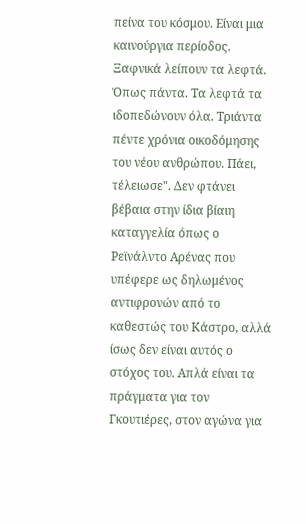πείνα του κόσμου. Είναι μια καινούργια περίοδος. Ξαφνικά λείπουν τα λεφτά. Όπως πάντα. Τα λεφτά τα ιδοπεδώνουν όλα. Τριάντα πέντε χρόνια οικοδόμησης του νέου ανθρώπου. Πάει, τέλειωσε". Δεν φτάνει βέβαια στην ίδια βίαιη καταγγελία όπως ο Ρεϊνάλντο Αρένας που υπέφερε ως δηλωμένος αντιφρονών από το καθεστώς του Κάστρο, αλλά ίσως δεν είναι αυτός ο στόχος του. Απλά είναι τα πράγματα για τον Γκουτιέρες, στον αγώνα για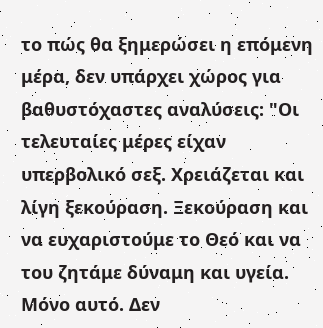το πώς θα ξημερώσει η επόμενη μέρα, δεν υπάρχει χώρος για βαθυστόχαστες αναλύσεις: "Οι τελευταίες μέρες είχαν υπερβολικό σεξ. Χρειάζεται και λίγη ξεκούραση. Ξεκούραση και να ευχαριστούμε το Θεό και να του ζητάμε δύναμη και υγεία. Μόνο αυτό. Δεν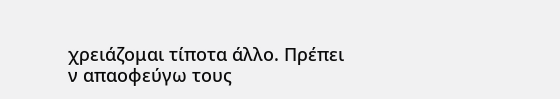χρειάζομαι τίποτα άλλο. Πρέπει ν απαοφεύγω τους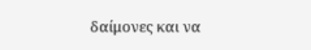δαίμονες και να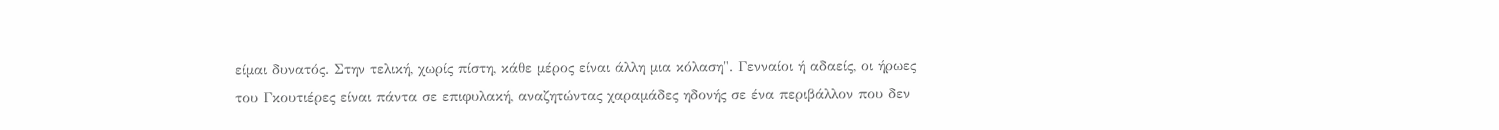είμαι δυνατός. Στην τελική, χωρίς πίστη, κάθε μέρος είναι άλλη μια κόλαση". Γενναίοι ή αδαείς, οι ήρωες του Γκουτιέρες είναι πάντα σε επιφυλακή, αναζητώντας χαραμάδες ηδονής σε ένα περιβάλλον που δεν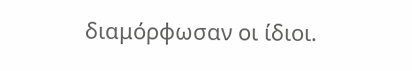διαμόρφωσαν οι ίδιοι.